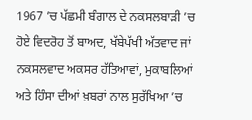1967 ’ਚ ਪੱਛਮੀ ਬੰਗਾਲ ਦੇ ਨਕਸਲਬਾੜੀ ’ਚ ਹੋਏ ਵਿਦਰੋਹ ਤੋਂ ਬਾਅਦ, ਖੱਬੇਪੱਖੀ ਅੱਤਵਾਦ ਜਾਂ ਨਕਸਲਵਾਦ ਅਕਸਰ ਹੱਤਿਆਵਾਂ, ਮੁਕਾਬਲਿਆਂ ਅਤੇ ਹਿੰਸਾ ਦੀਆਂ ਖ਼ਬਰਾਂ ਨਾਲ ਸੁਰੱਖਿਆ ’ਚ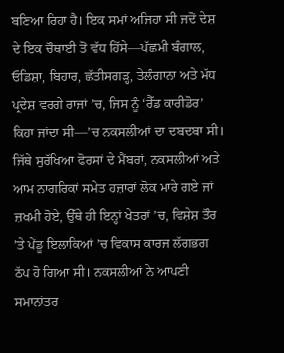ਬਣਿਆ ਰਿਹਾ ਹੈ। ਇਕ ਸਮਾਂ ਅਜਿਹਾ ਸੀ ਜਦੋਂ ਦੇਸ਼ ਦੇ ਇਕ ਚੌਥਾਈ ਤੋਂ ਵੱਧ ਹਿੱਸੇ—ਪੱਛਮੀ ਬੰਗਾਲ, ਓਡਿਸ਼ਾ, ਬਿਹਾਰ, ਛੱਤੀਸਗੜ੍ਹ, ਤੇਲੰਗਾਨਾ ਅਤੇ ਮੱਧ ਪ੍ਰਦੇਸ਼ ਵਰਗੇ ਰਾਜਾਂ ’ਚ, ਜਿਸ ਨੂੰ ‘ਰੈੱਡ ਕਾਰੀਡੋਰ’ ਕਿਹਾ ਜਾਂਦਾ ਸੀ—’ਚ ਨਕਸਲੀਆਂ ਦਾ ਦਬਦਬਾ ਸੀ।
ਜਿੱਥੇ ਸੁਰੱਖਿਆ ਫੋਰਸਾਂ ਦੇ ਮੈਂਬਰਾਂ, ਨਕਸਲੀਆਂ ਅਤੇ ਆਮ ਨਾਗਰਿਕਾਂ ਸਮੇਤ ਹਜ਼ਾਰਾਂ ਲੋਕ ਮਾਰੇ ਗਏ ਜਾਂ ਜ਼ਖਮੀ ਹੋਏ, ਉੱਥੇ ਹੀ ਇਨ੍ਹਾਂ ਖੇਤਰਾਂ ’ਚ, ਵਿਸ਼ੇਸ਼ ਤੌਰ ’ਤੇ ਪੇਂਡੂ ਇਲਾਕਿਆਂ ’ਚ ਵਿਕਾਸ ਕਾਰਜ ਲੱਗਭਗ ਠੱਪ ਹੋ ਗਿਆ ਸੀ। ਨਕਸਲੀਆਂ ਨੇ ਆਪਣੀ ਸਮਾਨਾਂਤਰ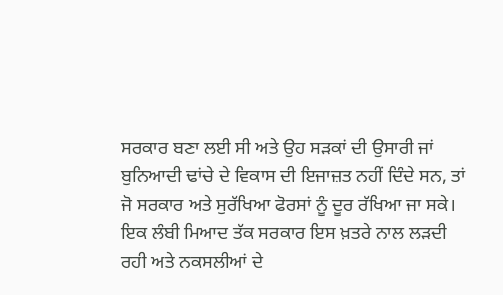ਸਰਕਾਰ ਬਣਾ ਲਈ ਸੀ ਅਤੇ ਉਹ ਸੜਕਾਂ ਦੀ ਉਸਾਰੀ ਜਾਂ ਬੁਨਿਆਦੀ ਢਾਂਚੇ ਦੇ ਵਿਕਾਸ ਦੀ ਇਜਾਜ਼ਤ ਨਹੀਂ ਦਿੰਦੇ ਸਨ, ਤਾਂ ਜੋ ਸਰਕਾਰ ਅਤੇ ਸੁਰੱਖਿਆ ਫੋਰਸਾਂ ਨੂੰ ਦੂਰ ਰੱਖਿਆ ਜਾ ਸਕੇ।
ਇਕ ਲੰਬੀ ਮਿਆਦ ਤੱਕ ਸਰਕਾਰ ਇਸ ਖ਼ਤਰੇ ਨਾਲ ਲੜਦੀ ਰਹੀ ਅਤੇ ਨਕਸਲੀਆਂ ਦੇ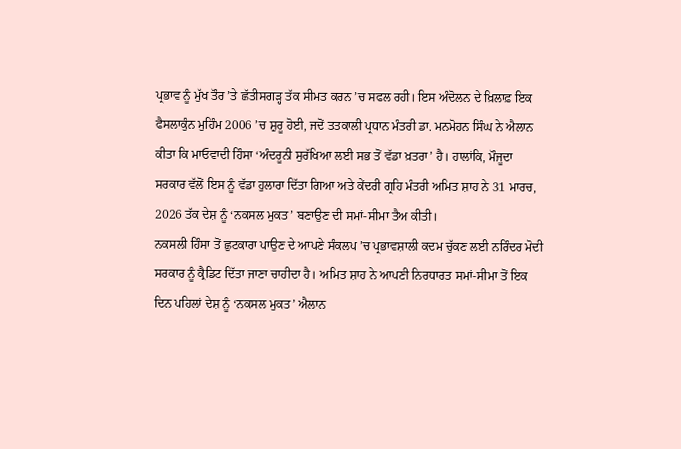ਪ੍ਰਭਾਵ ਨੂੰ ਮੁੱਖ ਤੌਰ ’ਤੇ ਛੱਤੀਸਗੜ੍ਹ ਤੱਕ ਸੀਮਤ ਕਰਨ ’ਚ ਸਫਲ ਰਹੀ। ਇਸ ਅੰਦੋਲਨ ਦੇ ਖ਼ਿਲਾਫ਼ ਇਕ ਫੈਸਲਾਕੁੰਨ ਮੁਹਿੰਮ 2006 ’ਚ ਸ਼ੁਰੂ ਹੋਈ, ਜਦੋਂ ਤਤਕਾਲੀ ਪ੍ਰਧਾਨ ਮੰਤਰੀ ਡਾ. ਮਨਮੋਹਨ ਸਿੰਘ ਨੇ ਐਲਾਨ ਕੀਤਾ ਕਿ ਮਾਓਵਾਦੀ ਹਿੰਸਾ ‘ਅੰਦਰੂਨੀ ਸੁਰੱਖਿਆ ਲਈ ਸਭ ਤੋਂ ਵੱਡਾ ਖ਼ਤਰਾ’ ਹੈ। ਹਾਲਾਂਕਿ, ਮੌਜੂਦਾ ਸਰਕਾਰ ਵੱਲੋਂ ਇਸ ਨੂੰ ਵੱਡਾ ਹੁਲਾਰਾ ਦਿੱਤਾ ਗਿਆ ਅਤੇ ਕੇਂਦਰੀ ਗ੍ਰਹਿ ਮੰਤਰੀ ਅਮਿਤ ਸ਼ਾਹ ਨੇ 31 ਮਾਰਚ, 2026 ਤੱਕ ਦੇਸ਼ ਨੂੰ ‘ਨਕਸਲ ਮੁਕਤ’ ਬਣਾਉਣ ਦੀ ਸਮਾਂ-ਸੀਮਾ ਤੈਅ ਕੀਤੀ।
ਨਕਸਲੀ ਹਿੰਸਾ ਤੋਂ ਛੁਟਕਾਰਾ ਪਾਉਣ ਦੇ ਆਪਣੇ ਸੰਕਲਪ ’ਚ ਪ੍ਰਭਾਵਸ਼ਾਲੀ ਕਦਮ ਚੁੱਕਣ ਲਈ ਨਰਿੰਦਰ ਮੋਦੀ ਸਰਕਾਰ ਨੂੰ ਕ੍ਰੈਡਿਟ ਦਿੱਤਾ ਜਾਣਾ ਚਾਹੀਦਾ ਹੈ। ਅਮਿਤ ਸ਼ਾਹ ਨੇ ਆਪਣੀ ਨਿਰਧਾਰਤ ਸਮਾਂ-ਸੀਮਾ ਤੋਂ ਇਕ ਦਿਨ ਪਹਿਲਾਂ ਦੇਸ਼ ਨੂੰ ‘ਨਕਸਲ ਮੁਕਤ’ ਐਲਾਨ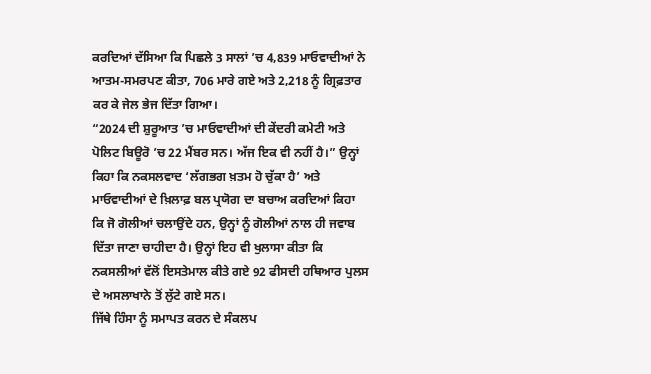ਕਰਦਿਆਂ ਦੱਸਿਆ ਕਿ ਪਿਛਲੇ 3 ਸਾਲਾਂ ’ਚ 4,839 ਮਾਓਵਾਦੀਆਂ ਨੇ ਆਤਮ-ਸਮਰਪਣ ਕੀਤਾ, 706 ਮਾਰੇ ਗਏ ਅਤੇ 2,218 ਨੂੰ ਗ੍ਰਿਫ਼ਤਾਰ ਕਰ ਕੇ ਜੇਲ ਭੇਜ ਦਿੱਤਾ ਗਿਆ।
“2024 ਦੀ ਸ਼ੁਰੂਆਤ ’ਚ ਮਾਓਵਾਦੀਆਂ ਦੀ ਕੇਂਦਰੀ ਕਮੇਟੀ ਅਤੇ ਪੋਲਿਟ ਬਿਊਰੋ ’ਚ 22 ਮੈਂਬਰ ਸਨ। ਅੱਜ ਇਕ ਵੀ ਨਹੀਂ ਹੈ।” ਉਨ੍ਹਾਂ ਕਿਹਾ ਕਿ ਨਕਸਲਵਾਦ ‘ਲੱਗਭਗ ਖ਼ਤਮ ਹੋ ਚੁੱਕਾ ਹੈ’ ਅਤੇ ਮਾਓਵਾਦੀਆਂ ਦੇ ਖ਼ਿਲਾਫ਼ ਬਲ ਪ੍ਰਯੋਗ ਦਾ ਬਚਾਅ ਕਰਦਿਆਂ ਕਿਹਾ ਕਿ ਜੋ ਗੋਲੀਆਂ ਚਲਾਉਂਦੇ ਹਨ, ਉਨ੍ਹਾਂ ਨੂੰ ਗੋਲੀਆਂ ਨਾਲ ਹੀ ਜਵਾਬ ਦਿੱਤਾ ਜਾਣਾ ਚਾਹੀਦਾ ਹੈ। ਉਨ੍ਹਾਂ ਇਹ ਵੀ ਖੁਲਾਸਾ ਕੀਤਾ ਕਿ ਨਕਸਲੀਆਂ ਵੱਲੋਂ ਇਸਤੇਮਾਲ ਕੀਤੇ ਗਏ 92 ਫੀਸਦੀ ਹਥਿਆਰ ਪੁਲਸ ਦੇ ਅਸਲਾਖਾਨੇ ਤੋਂ ਲੁੱਟੇ ਗਏ ਸਨ।
ਜਿੱਥੇ ਹਿੰਸਾ ਨੂੰ ਸਮਾਪਤ ਕਰਨ ਦੇ ਸੰਕਲਪ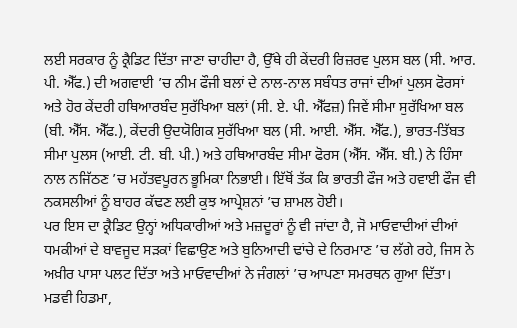ਲਈ ਸਰਕਾਰ ਨੂੰ ਕ੍ਰੈਡਿਟ ਦਿੱਤਾ ਜਾਣਾ ਚਾਹੀਦਾ ਹੈ, ਉੱਥੇ ਹੀ ਕੇਂਦਰੀ ਰਿਜ਼ਰਵ ਪੁਲਸ ਬਲ (ਸੀ. ਆਰ. ਪੀ. ਐੱਫ.) ਦੀ ਅਗਵਾਈ ’ਚ ਨੀਮ ਫੌਜੀ ਬਲਾਂ ਦੇ ਨਾਲ-ਨਾਲ ਸਬੰਧਤ ਰਾਜਾਂ ਦੀਆਂ ਪੁਲਸ ਫੋਰਸਾਂ ਅਤੇ ਹੋਰ ਕੇਂਦਰੀ ਹਥਿਆਰਬੰਦ ਸੁਰੱਖਿਆ ਬਲਾਂ (ਸੀ. ਏ. ਪੀ. ਐੱਫਜ਼) ਜਿਵੇਂ ਸੀਮਾ ਸੁਰੱਖਿਆ ਬਲ (ਬੀ. ਐੱਸ. ਐੱਫ.), ਕੇਂਦਰੀ ਉਦਯੋਗਿਕ ਸੁਰੱਖਿਆ ਬਲ (ਸੀ. ਆਈ. ਐੱਸ. ਐੱਫ.), ਭਾਰਤ-ਤਿੱਬਤ ਸੀਮਾ ਪੁਲਸ (ਆਈ. ਟੀ. ਬੀ. ਪੀ.) ਅਤੇ ਹਥਿਆਰਬੰਦ ਸੀਮਾ ਫੋਰਸ (ਐੱਸ. ਐੱਸ. ਬੀ.) ਨੇ ਹਿੰਸਾ ਨਾਲ ਨਜਿੱਠਣ ’ਚ ਮਹੱਤਵਪੂਰਨ ਭੂਮਿਕਾ ਨਿਭਾਈ। ਇੱਥੋਂ ਤੱਕ ਕਿ ਭਾਰਤੀ ਫੌਜ ਅਤੇ ਹਵਾਈ ਫੌਜ ਵੀ ਨਕਸਲੀਆਂ ਨੂੰ ਬਾਹਰ ਕੱਢਣ ਲਈ ਕੁਝ ਆਪ੍ਰੇਸ਼ਨਾਂ ’ਚ ਸ਼ਾਮਲ ਹੋਈ।
ਪਰ ਇਸ ਦਾ ਕ੍ਰੈਡਿਟ ਉਨ੍ਹਾਂ ਅਧਿਕਾਰੀਆਂ ਅਤੇ ਮਜ਼ਦੂਰਾਂ ਨੂੰ ਵੀ ਜਾਂਦਾ ਹੈ, ਜੋ ਮਾਓਵਾਦੀਆਂ ਦੀਆਂ ਧਮਕੀਆਂ ਦੇ ਬਾਵਜੂਦ ਸੜਕਾਂ ਵਿਛਾਉਣ ਅਤੇ ਬੁਨਿਆਦੀ ਢਾਂਚੇ ਦੇ ਨਿਰਮਾਣ ’ਚ ਲੱਗੇ ਰਹੇ, ਜਿਸ ਨੇ ਅਖ਼ੀਰ ਪਾਸਾ ਪਲਟ ਦਿੱਤਾ ਅਤੇ ਮਾਓਵਾਦੀਆਂ ਨੇ ਜੰਗਲਾਂ ’ਚ ਆਪਣਾ ਸਮਰਥਨ ਗੁਆ ਦਿੱਤਾ।
ਮਡਵੀ ਹਿਡਮਾ,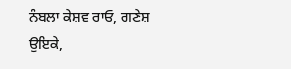ਨੰਬਲਾ ਕੇਸ਼ਵ ਰਾਓ, ਗਣੇਸ਼ ਉਇਕੇ,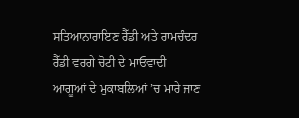ਸਤਿਆਨਾਰਾਇਣ ਰੈੱਡੀ ਅਤੇ ਰਾਮਚੰਦਰ ਰੈੱਡੀ ਵਰਗੇ ਚੋਟੀ ਦੇ ਮਾਓਵਾਦੀ ਆਗੂਆਂ ਦੇ ਮੁਕਾਬਲਿਆਂ ’ਚ ਮਾਰੇ ਜਾਣ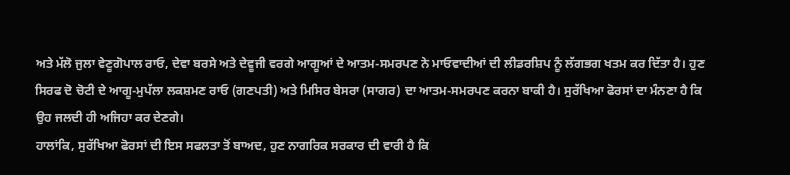ਅਤੇ ਮੱਲੋ ਜੁਲਾ ਵੇਣੂਗੋਪਾਲ ਰਾਓ, ਦੇਵਾ ਬਰਸੇ ਅਤੇ ਦੇਵੂਜੀ ਵਰਗੇ ਆਗੂਆਂ ਦੇ ਆਤਮ-ਸਮਰਪਣ ਨੇ ਮਾਓਵਾਦੀਆਂ ਦੀ ਲੀਡਰਸ਼ਿਪ ਨੂੰ ਲੱਗਭਗ ਖਤਮ ਕਰ ਦਿੱਤਾ ਹੈ। ਹੁਣ ਸਿਰਫ ਦੋ ਚੋਟੀ ਦੇ ਆਗੂ-ਮੁਪੱਲਾ ਲਕਸ਼ਮਣ ਰਾਓ (ਗਣਪਤੀ) ਅਤੇ ਮਿਸਿਰ ਬੇਸਰਾ (ਸਾਗਰ) ਦਾ ਆਤਮ-ਸਮਰਪਣ ਕਰਨਾ ਬਾਕੀ ਹੈ। ਸੁਰੱਖਿਆ ਫੋਰਸਾਂ ਦਾ ਮੰਨਣਾ ਹੈ ਕਿ ਉਹ ਜਲਦੀ ਹੀ ਅਜਿਹਾ ਕਰ ਦੇਣਗੇ।
ਹਾਲਾਂਕਿ, ਸੁਰੱਖਿਆ ਫੋਰਸਾਂ ਦੀ ਇਸ ਸਫਲਤਾ ਤੋਂ ਬਾਅਦ, ਹੁਣ ਨਾਗਰਿਕ ਸਰਕਾਰ ਦੀ ਵਾਰੀ ਹੈ ਕਿ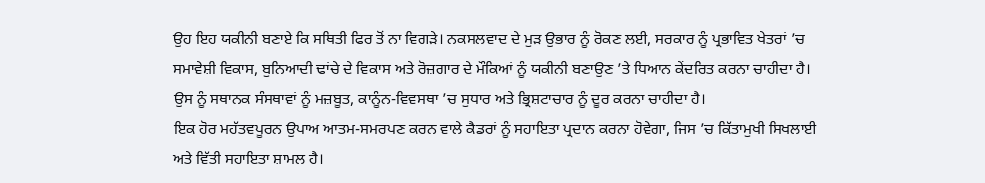ਉਹ ਇਹ ਯਕੀਨੀ ਬਣਾਏ ਕਿ ਸਥਿਤੀ ਫਿਰ ਤੋਂ ਨਾ ਵਿਗੜੇ। ਨਕਸਲਵਾਦ ਦੇ ਮੁੜ ਉਭਾਰ ਨੂੰ ਰੋਕਣ ਲਈ, ਸਰਕਾਰ ਨੂੰ ਪ੍ਰਭਾਵਿਤ ਖੇਤਰਾਂ ’ਚ ਸਮਾਵੇਸ਼ੀ ਵਿਕਾਸ, ਬੁਨਿਆਦੀ ਢਾਂਚੇ ਦੇ ਵਿਕਾਸ ਅਤੇ ਰੋਜ਼ਗਾਰ ਦੇ ਮੌਕਿਆਂ ਨੂੰ ਯਕੀਨੀ ਬਣਾਉਣ ’ਤੇ ਧਿਆਨ ਕੇਂਦਰਿਤ ਕਰਨਾ ਚਾਹੀਦਾ ਹੈ। ਉਸ ਨੂੰ ਸਥਾਨਕ ਸੰਸਥਾਵਾਂ ਨੂੰ ਮਜ਼ਬੂਤ, ਕਾਨੂੰਨ-ਵਿਵਸਥਾ ’ਚ ਸੁਧਾਰ ਅਤੇ ਭ੍ਰਿਸ਼ਟਾਚਾਰ ਨੂੰ ਦੂਰ ਕਰਨਾ ਚਾਹੀਦਾ ਹੈ।
ਇਕ ਹੋਰ ਮਹੱਤਵਪੂਰਨ ਉਪਾਅ ਆਤਮ-ਸਮਰਪਣ ਕਰਨ ਵਾਲੇ ਕੈਡਰਾਂ ਨੂੰ ਸਹਾਇਤਾ ਪ੍ਰਦਾਨ ਕਰਨਾ ਹੋਵੇਗਾ, ਜਿਸ ’ਚ ਕਿੱਤਾਮੁਖੀ ਸਿਖਲਾਈ ਅਤੇ ਵਿੱਤੀ ਸਹਾਇਤਾ ਸ਼ਾਮਲ ਹੈ।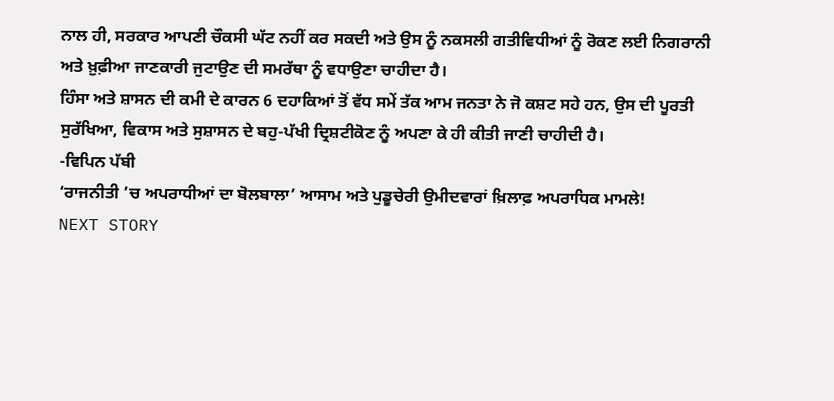ਨਾਲ ਹੀ, ਸਰਕਾਰ ਆਪਣੀ ਚੌਕਸੀ ਘੱਟ ਨਹੀਂ ਕਰ ਸਕਦੀ ਅਤੇ ਉਸ ਨੂੰ ਨਕਸਲੀ ਗਤੀਵਿਧੀਆਂ ਨੂੰ ਰੋਕਣ ਲਈ ਨਿਗਰਾਨੀ ਅਤੇ ਖ਼ੁਫ਼ੀਆ ਜਾਣਕਾਰੀ ਜੁਟਾਉਣ ਦੀ ਸਮਰੱਥਾ ਨੂੰ ਵਧਾਉਣਾ ਚਾਹੀਦਾ ਹੈ।
ਹਿੰਸਾ ਅਤੇ ਸ਼ਾਸਨ ਦੀ ਕਮੀ ਦੇ ਕਾਰਨ 6 ਦਹਾਕਿਆਂ ਤੋਂ ਵੱਧ ਸਮੇਂ ਤੱਕ ਆਮ ਜਨਤਾ ਨੇ ਜੋ ਕਸ਼ਟ ਸਹੇ ਹਨ, ਉਸ ਦੀ ਪੂਰਤੀ ਸੁਰੱਖਿਆ, ਵਿਕਾਸ ਅਤੇ ਸੁਸ਼ਾਸਨ ਦੇ ਬਹੁ-ਪੱਖੀ ਦ੍ਰਿਸ਼ਟੀਕੋਣ ਨੂੰ ਅਪਣਾ ਕੇ ਹੀ ਕੀਤੀ ਜਾਣੀ ਚਾਹੀਦੀ ਹੈ।
-ਵਿਪਿਨ ਪੱਬੀ
‘ਰਾਜਨੀਤੀ ’ਚ ਅਪਰਾਧੀਆਂ ਦਾ ਬੋਲਬਾਲਾ’ ਆਸਾਮ ਅਤੇ ਪੁਡੂਚੇਰੀ ਉਮੀਦਵਾਰਾਂ ਖ਼ਿਲਾਫ਼ ਅਪਰਾਧਿਕ ਮਾਮਲੇ!
NEXT STORY